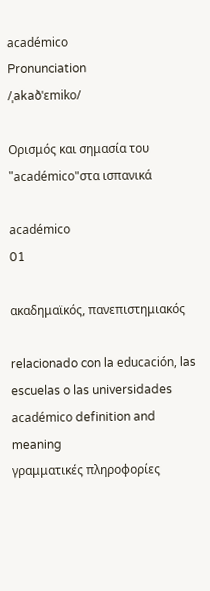académico
Pronunciation
/ˌakaðˈɛmiko/

Ορισμός και σημασία του "académico"στα ισπανικά

académico
01

ακαδημαϊκός, πανεπιστημιακός

relacionado con la educación, las escuelas o las universidades
académico definition and meaning
γραμματικές πληροφορίες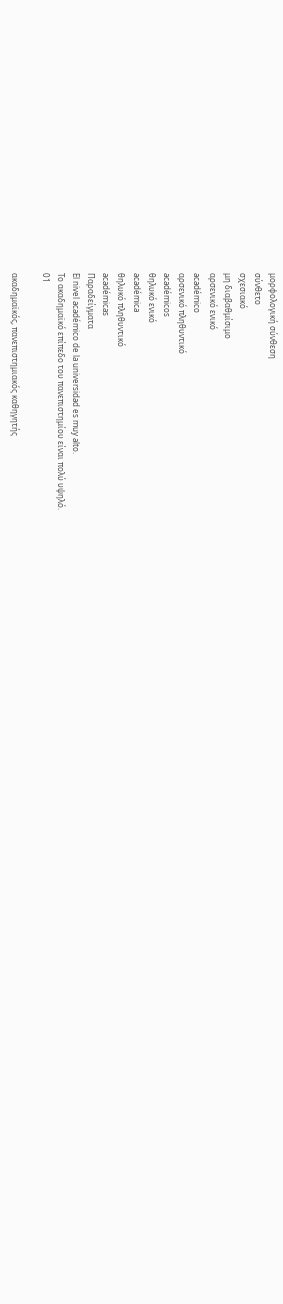μορφολογική σύνθεση
σύνθετο
σχεσιακό
μη διαβαθμίσιμο
αρσενικό ενικό
académico
αρσενικό πληθυντικό
académicos
θηλυκό ενικό
académica
θηλυκό πληθυντικό
académicas
Παραδείγματα
El nivel académico de la universidad es muy alto.
Το ακαδημαϊκό επίπεδο του πανεπιστημίου είναι πολύ υψηλό.
01

ακαδημαϊκός, πανεπιστημιακός καθηγητής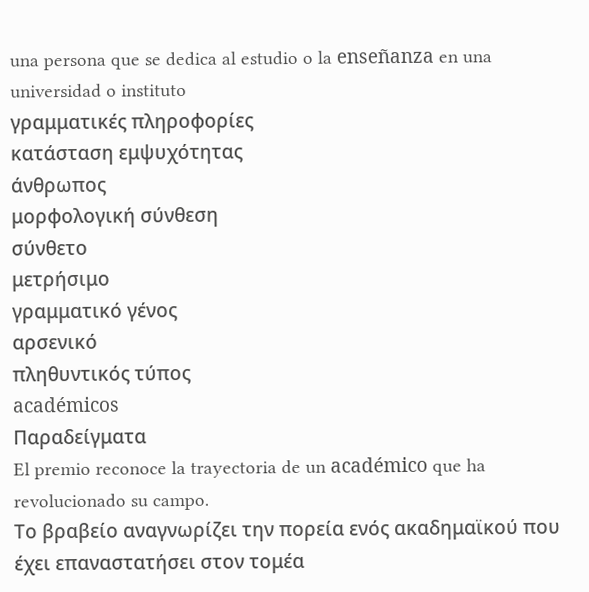una persona que se dedica al estudio o la enseñanza en una universidad o instituto
γραμματικές πληροφορίες
κατάσταση εμψυχότητας
άνθρωπος
μορφολογική σύνθεση
σύνθετο
μετρήσιμο
γραμματικό γένος
αρσενικό
πληθυντικός τύπος
académicos
Παραδείγματα
El premio reconoce la trayectoria de un académico que ha revolucionado su campo.
Το βραβείο αναγνωρίζει την πορεία ενός ακαδημαϊκού που έχει επαναστατήσει στον τομέα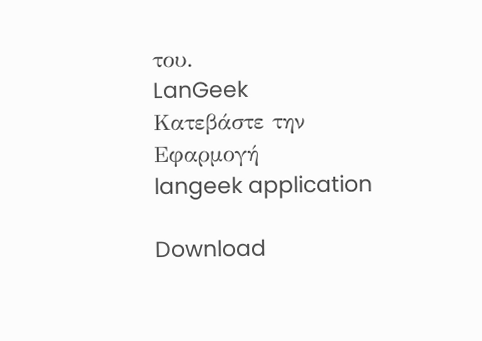του.
LanGeek
Κατεβάστε την Εφαρμογή
langeek application

Download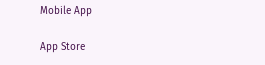Mobile App

App Store